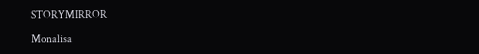STORYMIRROR

Monalisa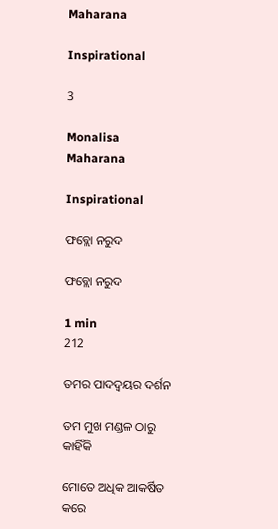Maharana

Inspirational

3

Monalisa Maharana

Inspirational

ଫବ୍ଲୋ ନରୁଦ

ଫବ୍ଲୋ ନରୁଦ

1 min
212

ତମର ପାଦଦ୍ୱୟର ଦର୍ଶନ

ତମ ମୁଖ ମଣ୍ଡଳ ଠାରୁ କାହିଁକି

ମୋତେ ଅଧିକ ଆକର୍ଷିତ କରେ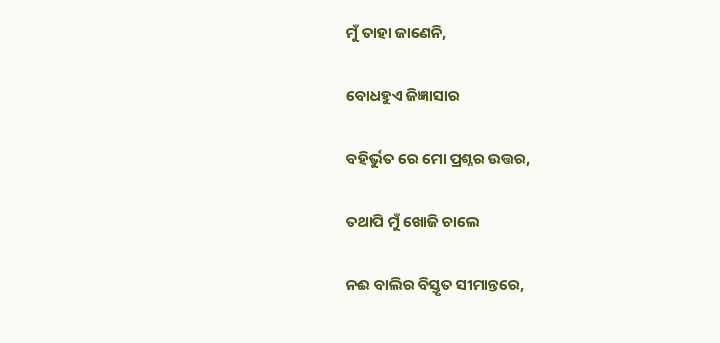ମୁଁ ତାହା ଜାଣେନି,

ବୋଧହୁଏ ଜିଜ୍ଞାସାର

ବହିର୍ଭୁତ ରେ ମୋ ପ୍ରଶ୍ନର ଉତ୍ତର,

ତଥାପି ମୁଁ ଖୋଜି ଚାଲେ

ନଈ ବାଲିର ବିସ୍ତୃତ ସୀମାନ୍ତରେ,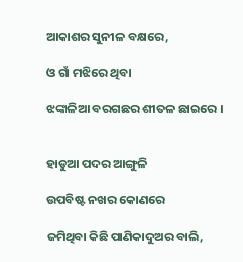ଆକାଶର ସୁନୀଳ ବକ୍ଷରେ,

ଓ ଗାଁ ମଝିରେ ଥିବା

ଝଙ୍କାଳିଆ ବରଗଛର ଶୀତଳ ଛାଇରେ ।


ହାଡୁଆ ପଦର ଆଙ୍ଗୁଳି

ଉପବିଷ୍ଟ ନଖର କୋଣରେ

ଜମିଥିବା କିଛି ପାଣିକାଦୁଅର ବାଲି,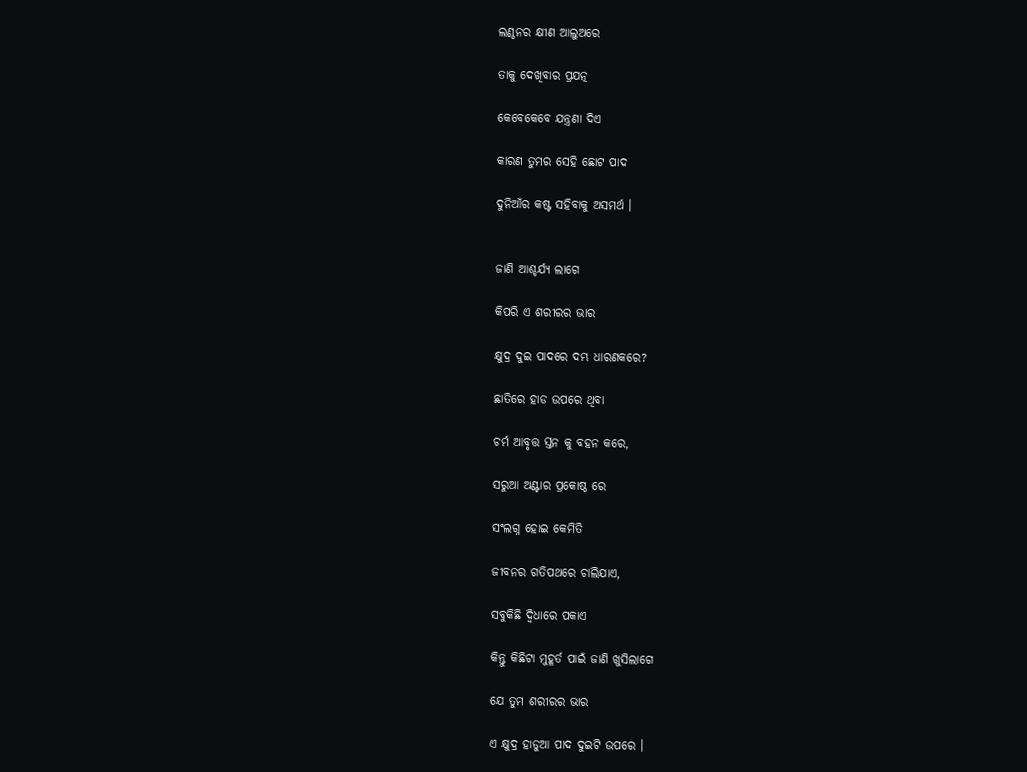ଲଣ୍ଠନର କ୍ଷୀଣ ଆଲୁଅରେ

ତାକୁ ଦେଖିବାର ପ୍ରଯତ୍ନ

କେବେକେବେ ଯନ୍ତ୍ରଣା ଦିଏ

କାରଣ ତୁମର ସେହି ଛୋଟ ପାଦ

ଦୁନିଆଁର କଷ୍ଟ ସହିବାକୁ ଅସମର୍ଥ ।


ଜାଣି ଆଶ୍ଚର୍ଯ୍ୟ ଲାଗେ

କିପରି ଏ ଶରୀରର ଭାର

କ୍ଷୁଦ୍ର ଦୁଇ ପାଦରେ ଦମ୍ଭ ଧାରଣକରେ?

ଛାତିରେ ହାଡ ଉପରେ ଥିବା

ଚର୍ମ ଆବୃତ୍ତ ସ୍ତନ କୁ ବହନ କରେ,

ସରୁଆ ଅଣ୍ଟାର ପ୍ରକୋଷ୍ଠ ରେ

ସଂଲଗ୍ନ ହୋଇ କେମିତି

ଜୀବନର ଗତିପଥରେ ଚାଲିଯାଏ,

ସବୁକିଛି ଦ୍ବିଧାରେ ପକାଏ

କିନ୍ତୁ କିଛିଟା ମୁହୂର୍ତ ପାଇଁ ଜାଣି ଖୁସିଲାଗେ

ଯେ ତୁମ ଶରୀରର ଭାର

ଏ କ୍ଷୁଦ୍ର ହାଡୁଆ ପାଦ ଦୁଇଟି ଉପରେ ।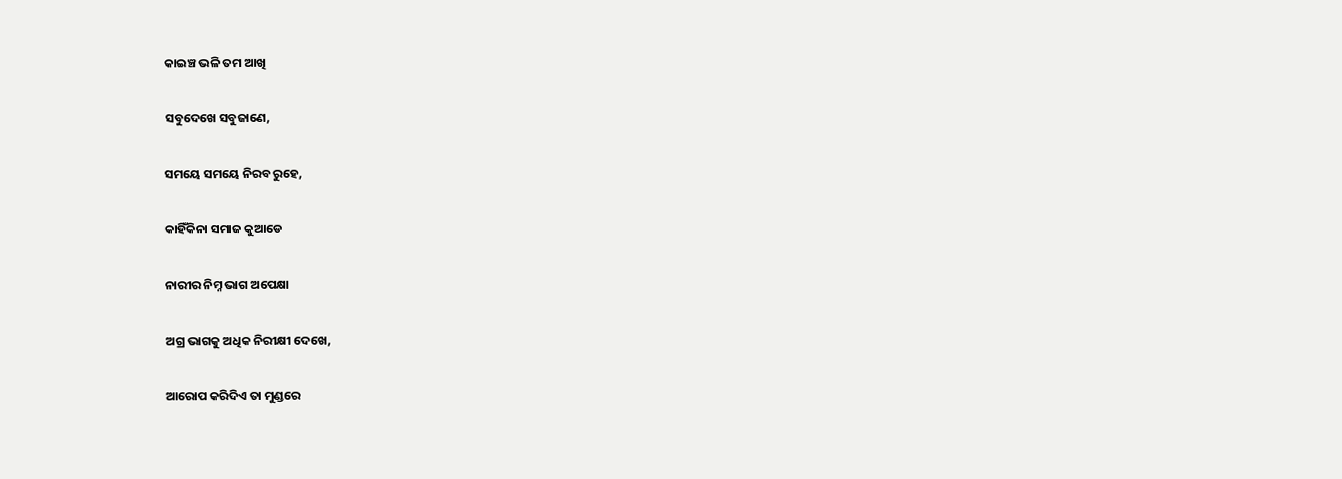କାଇଞ୍ଚ ଭଳି ତମ ଆଖି

ସବୁଦେଖେ ସବୁଜାଣେ,

ସମୟେ ସମୟେ ନିରବ ରୁହେ,

କାହିଁକିନା ସମାଜ କୁଆଡେ

ନାରୀର ନିମ୍ନ ଭାଗ ଅପେକ୍ଷା

ଅଗ୍ର ଭାଗକୁ ଅଧିକ ନିରୀକ୍ଷୀ ଦେଖେ,

ଆରୋପ କରିଦିଏ ତା ମୁଣ୍ଡରେ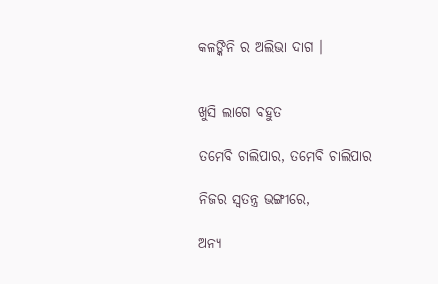କଳଙ୍କିନି ର ଅଲିଭା ଦାଗ ।


ଖୁସି ଲାଗେ ବହୁତ

ତମେବି ଚାଲିପାର, ତମେବି ଚାଲିପାର

ନିଜର ସ୍ୱତନ୍ତ୍ର ଭଙ୍ଗୀରେ,

ଅନ୍ୟ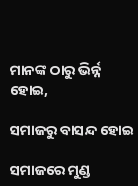ମାନଙ୍କ ଠାରୁ ଭିର୍ନ୍ନ ହୋଇ,

ସମାଜରୁ ବାସନ୍ଦ ହୋଇ

ସମାଜରେ ମୁଣ୍ଡ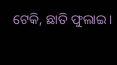ଟେକି, ଛାତି ଫୁଲାଇ।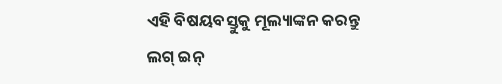ଏହି ବିଷୟବସ୍ତୁକୁ ମୂଲ୍ୟାଙ୍କନ କରନ୍ତୁ
ଲଗ୍ ଇନ୍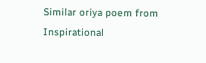Similar oriya poem from Inspirational